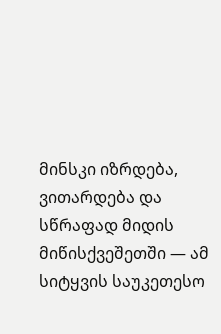მინსკი იზრდება, ვითარდება და სწრაფად მიდის მიწისქვეშეთში — ამ სიტყვის საუკეთესო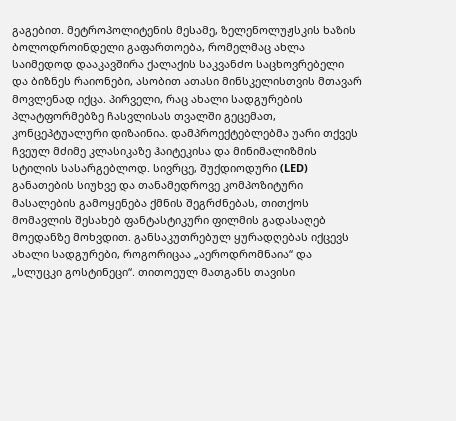გაგებით. მეტროპოლიტენის მესამე, ზელენოლუჟსკის ხაზის ბოლოდროინდელი გაფართოება, რომელმაც ახლა საიმედოდ დააკავშირა ქალაქის საკვანძო საცხოვრებელი და ბიზნეს რაიონები, ასობით ათასი მინსკელისთვის მთავარ მოვლენად იქცა. პირველი, რაც ახალი სადგურების პლატფორმებზე ჩასვლისას თვალში გეცემათ, კონცეპტუალური დიზაინია. დამპროექტებლებმა უარი თქვეს ჩვეულ მძიმე კლასიკაზე ჰაიტეკისა და მინიმალიზმის სტილის სასარგებლოდ. სივრცე, შუქდიოდური (LED) განათების სიუხვე და თანამედროვე კომპოზიტური მასალების გამოყენება ქმნის შეგრძნებას, თითქოს მომავლის შესახებ ფანტასტიკური ფილმის გადასაღებ მოედანზე მოხვდით. განსაკუთრებულ ყურადღებას იქცევს ახალი სადგურები, როგორიცაა „აეროდრომნაია“ და „სლუცკი გოსტინეცი“. თითოეულ მათგანს თავისი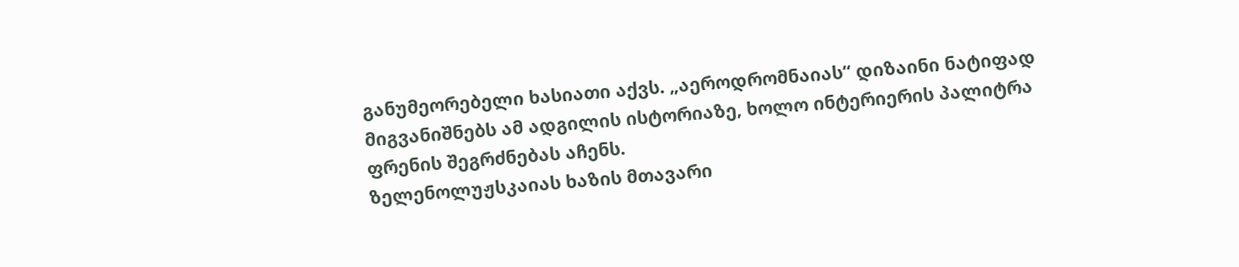განუმეორებელი ხასიათი აქვს. „აეროდრომნაიას“ დიზაინი ნატიფად მიგვანიშნებს ამ ადგილის ისტორიაზე, ხოლო ინტერიერის პალიტრა ფრენის შეგრძნებას აჩენს.
ზელენოლუჟსკაიას ხაზის მთავარი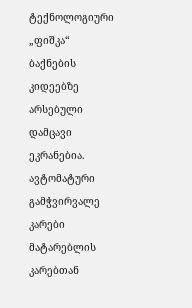ტექნოლოგიური „ფიშკა“ ბაქნების კიდეებზე არსებული დამცავი ეკრანებია. ავტომატური გამჭვირვალე კარები მატარებლის კარებთან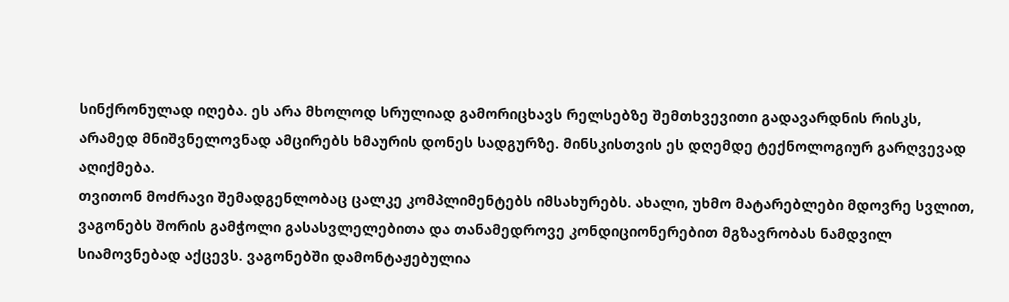სინქრონულად იღება. ეს არა მხოლოდ სრულიად გამორიცხავს რელსებზე შემთხვევითი გადავარდნის რისკს, არამედ მნიშვნელოვნად ამცირებს ხმაურის დონეს სადგურზე. მინსკისთვის ეს დღემდე ტექნოლოგიურ გარღვევად აღიქმება.
თვითონ მოძრავი შემადგენლობაც ცალკე კომპლიმენტებს იმსახურებს. ახალი, უხმო მატარებლები მდოვრე სვლით, ვაგონებს შორის გამჭოლი გასასვლელებითა და თანამედროვე კონდიციონერებით მგზავრობას ნამდვილ სიამოვნებად აქცევს. ვაგონებში დამონტაჟებულია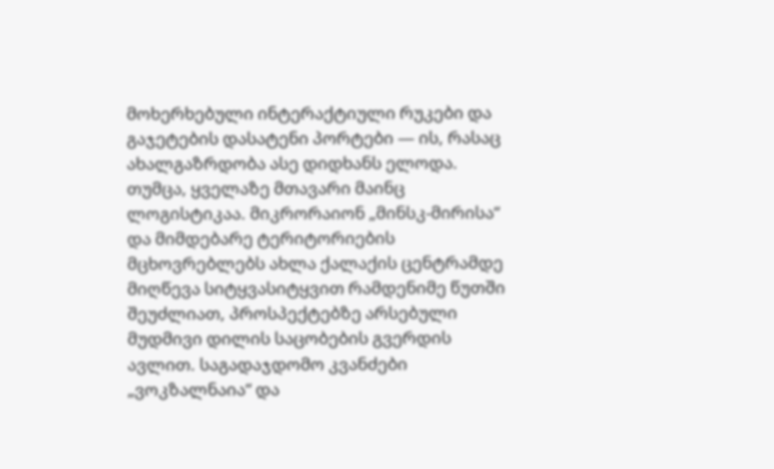მოხერხებული ინტერაქტიული რუკები და გაჯეტების დასატენი პორტები — ის, რასაც ახალგაზრდობა ასე დიდხანს ელოდა.
თუმცა, ყველაზე მთავარი მაინც ლოგისტიკაა. მიკრორაიონ „მინსკ-მირისა“ და მიმდებარე ტერიტორიების მცხოვრებლებს ახლა ქალაქის ცენტრამდე მიღწევა სიტყვასიტყვით რამდენიმე წუთში შეუძლიათ, პროსპექტებზე არსებული მუდმივი დილის საცობების გვერდის ავლით. საგადაჯდომო კვანძები „ვოკზალნაია“ და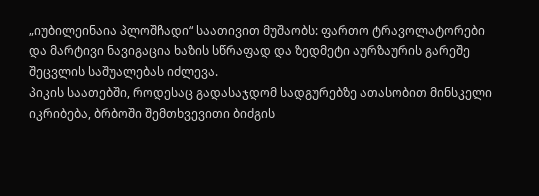„იუბილეინაია პლოშჩადი“ საათივით მუშაობს: ფართო ტრავოლატორები და მარტივი ნავიგაცია ხაზის სწრაფად და ზედმეტი აურზაურის გარეშე შეცვლის საშუალებას იძლევა.
პიკის საათებში, როდესაც გადასაჯდომ სადგურებზე ათასობით მინსკელი იკრიბება, ბრბოში შემთხვევითი ბიძგის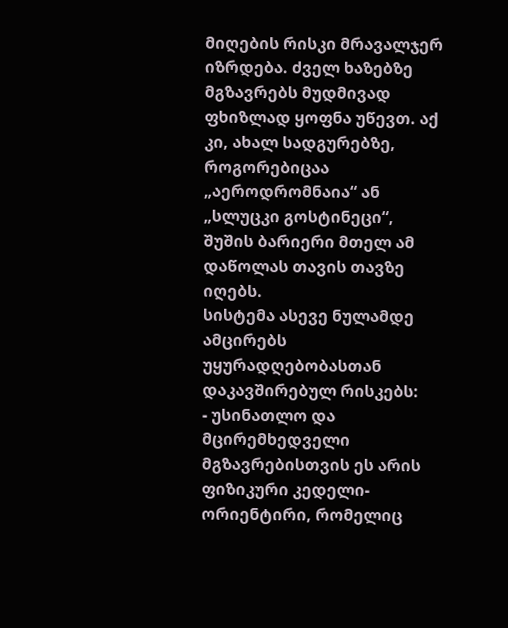მიღების რისკი მრავალჯერ იზრდება. ძველ ხაზებზე მგზავრებს მუდმივად ფხიზლად ყოფნა უწევთ. აქ კი, ახალ სადგურებზე, როგორებიცაა „აეროდრომნაია“ ან „სლუცკი გოსტინეცი“, შუშის ბარიერი მთელ ამ დაწოლას თავის თავზე იღებს.
სისტემა ასევე ნულამდე ამცირებს უყურადღებობასთან დაკავშირებულ რისკებს:
- უსინათლო და მცირემხედველი მგზავრებისთვის ეს არის ფიზიკური კედელი-ორიენტირი, რომელიც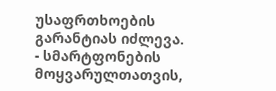უსაფრთხოების გარანტიას იძლევა.
- სმარტფონების მოყვარულთათვის,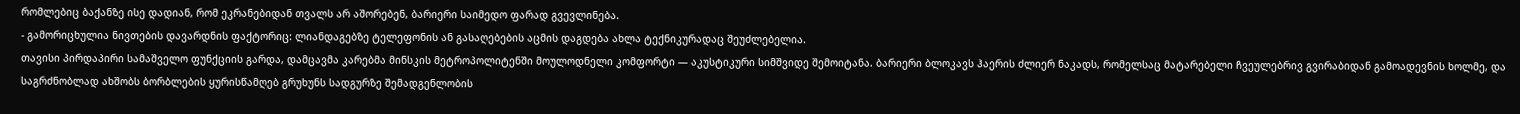რომლებიც ბაქანზე ისე დადიან, რომ ეკრანებიდან თვალს არ აშორებენ, ბარიერი საიმედო ფარად გვევლინება.
- გამორიცხულია ნივთების დავარდნის ფაქტორიც: ლიანდაგებზე ტელეფონის ან გასაღებების აცმის დაგდება ახლა ტექნიკურადაც შეუძლებელია.
თავისი პირდაპირი სამაშველო ფუნქციის გარდა, დამცავმა კარებმა მინსკის მეტროპოლიტენში მოულოდნელი კომფორტი — აკუსტიკური სიმშვიდე შემოიტანა. ბარიერი ბლოკავს ჰაერის ძლიერ ნაკადს, რომელსაც მატარებელი ჩვეულებრივ გვირაბიდან გამოადევნის ხოლმე, და საგრძნობლად ახშობს ბორბლების ყურისწამღებ გრუხუნს სადგურზე შემადგენლობის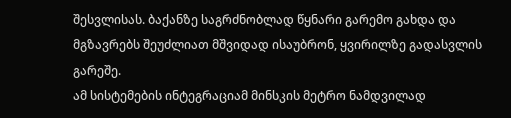შესვლისას. ბაქანზე საგრძნობლად წყნარი გარემო გახდა და მგზავრებს შეუძლიათ მშვიდად ისაუბრონ, ყვირილზე გადასვლის გარეშე.
ამ სისტემების ინტეგრაციამ მინსკის მეტრო ნამდვილად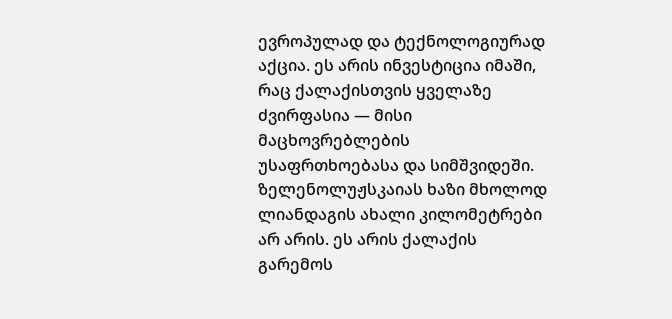ევროპულად და ტექნოლოგიურად აქცია. ეს არის ინვესტიცია იმაში, რაც ქალაქისთვის ყველაზე ძვირფასია — მისი მაცხოვრებლების უსაფრთხოებასა და სიმშვიდეში. ზელენოლუჟსკაიას ხაზი მხოლოდ ლიანდაგის ახალი კილომეტრები არ არის. ეს არის ქალაქის გარემოს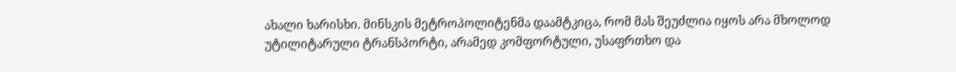ახალი ხარისხი. მინსკის მეტროპოლიტენმა დაამტკიცა, რომ მას შეუძლია იყოს არა მხოლოდ უტილიტარული ტრანსპორტი, არამედ კომფორტული, უსაფრთხო და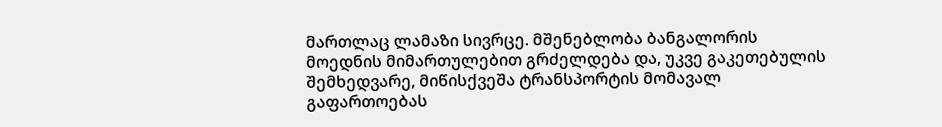მართლაც ლამაზი სივრცე. მშენებლობა ბანგალორის მოედნის მიმართულებით გრძელდება და, უკვე გაკეთებულის შემხედვარე, მიწისქვეშა ტრანსპორტის მომავალ გაფართოებას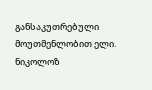განსაკუთრებული მოუთმენლობით ელი.
ნიკოლოზ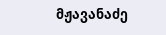მჟავანაძე